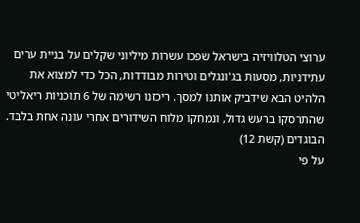ערוצי הטלוויזיה בישראל שפכו עשרות מיליוני שקלים על בניית ערים עתידניות, מסעות בג'ונגלים וטירות מבודדות, הכל כדי למצוא את הלהיט הבא שידביק אותנו למסך. ריכזנו רשימה של 6 תוכניות ריאליטי שהתרסקו ברעש גדול, ונמחקו מלוח השידורים אחרי עונה אחת בלבד.
הבוגדים (קשת 12)
על פי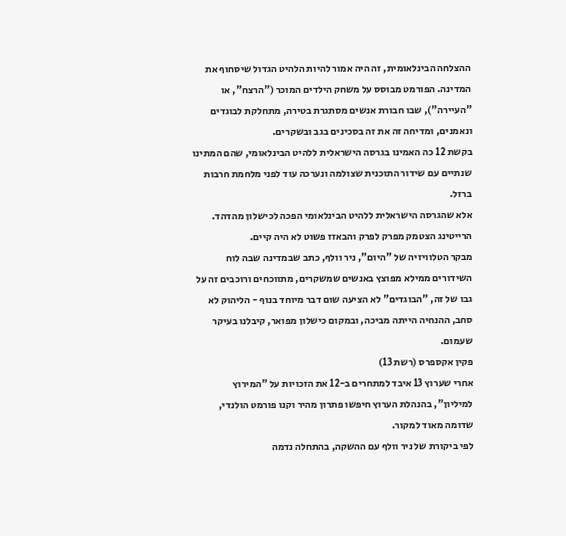ההצלחה הבינלאומית, זה היה אמור להיות הלהיט הגדול שיסחוף את המדינה. הפורמט מבוסס על משחק הילדים המוכר ("הרצח", או "העיירה"), שבו חבורת אנשים מסתגרת בטירה, מתחלקת לבוגדים ונאמנים, ומדיחה זה את זה בסכינים בגב ובשקרים.
בקשת 12 כה האמינו בגרסה הישראלית ללהיט הבינלאומי, שהם המתינו שנתיים עם שידור התוכנית שצולמה ונערכה עוד לפני מלחמת חרבות ברזל.
אלא שהגרסה הישראלית ללהיט הבינלאומי הפכה לכישלון מהדהד. הרייטינג הצטמק מפרק לפרק והבאזז פשוט לא היה קיים.
מבקר הטלוויזיה של "היום", ניר וולף, כתב שבמדינה שבה לוח השידורים ממילא מפוצץ באנשים שמשקרים, מתווכחים ורוכבים זה על גבו של זה, "הבוגדים" לא הציעה שום דבר מיוחד בנוף - הליהוק לא סחב, ההנחיה הייתה מביכה, ובמקום כישלון מפואר, קיבלנו בעיקר שעמום.
פקין אקספרס (רשת 13)
אחרי שערוץ 13 איבד למתחרים ב-12 את הזכויות על "המירוץ למיליון", בהנהלת הערוץ חיפשו פתרון מהיר וקנו פורמט הולנדי, שדומה מאוד למקור.
לפי ביקורת של ניר וולף עם ההשקה, בהתחלה נדמה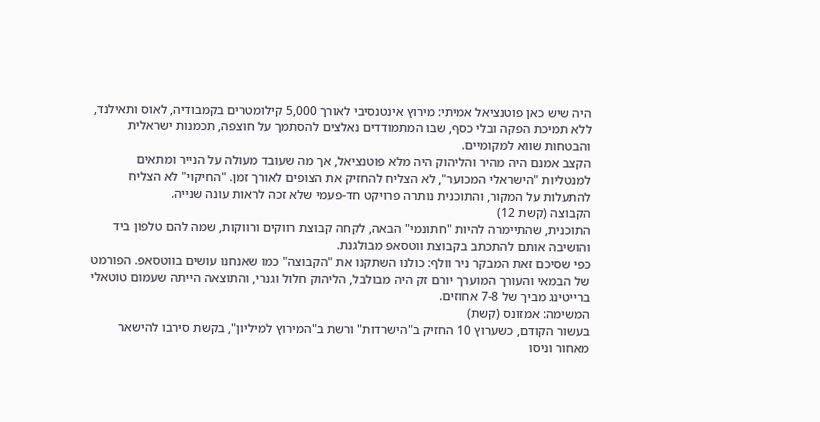היה שיש כאן פוטנציאל אמיתי: מירוץ אינטנסיבי לאורך 5,000 קילומטרים בקמבודיה, לאוס ותאילנד, ללא תמיכת הפקה ובלי כסף, שבו המתמודדים נאלצים להסתמך על חוצפה, תכמנות ישראלית והבטחות שווא למקומיים.
הקצב אמנם היה מהיר והליהוק היה מלא פוטנציאל, אך מה שעובד מעולה על הנייר ומתאים למנטליות "הישראלי המכוער", לא הצליח להחזיק את הצופים לאורך זמן. "החיקוי" לא הצליח להתעלות על המקור, והתוכנית נותרה פרויקט חד-פעמי שלא זכה לראות עונה שנייה.
הקבוצה (קשת 12)
התוכנית, שהתיימרה להיות "חתונמי" הבאה, לקחה קבוצת רווקים ורווקות, שמה להם טלפון ביד והושיבה אותם להתכתב בקבוצת ווטסאפ מבולגנת.
כפי שסיכם זאת המבקר ניר וולף: כולנו השתקנו את "הקבוצה" כמו שאנחנו עושים בווטסאפ. הפורמט של הבמאי והעורך המוערך יורם זק היה מבולבל, הליהוק חלול וגנרי, והתוצאה הייתה שעמום טוטאלי ברייטינג מביך של 7-8 אחוזים.
המשימה: אמזונס (קשת)
בעשור הקודם, כשערוץ 10 החזיק ב"הישרדות" ורשת ב"המירוץ למיליון", בקשת סירבו להישאר מאחור וניסו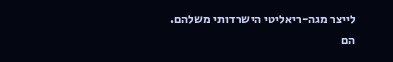לייצר מגה-ריאליטי הישרדותי משלהם.
הם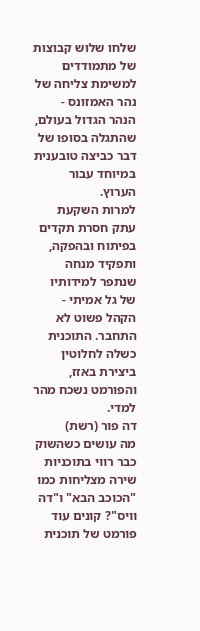שלחו שלוש קבוצות של מתמודדים למשימת צליחה של נהר האמזונס - הנהר הגדול בעולם, שהתגלה בסופו של דבר כביצה טובענית במיוחד עבור הערוץ.
למרות השקעת עתק חסרת תקדים בפיתוח ובהפקה, ותפקיד מנחה שנתפר למידותיו של גל אמיתי - הקהל פשוט לא התחבר. התוכנית כשלה לחלוטין ביצירת באזז, והפורמט נשכח מהר למדי.
דה פור (רשת)
מה עושים כשהשוק כבר רווי בתוכניות שירה מצליחות כמו "הכוכב הבא" ו"דה וויס"? קונים עוד פורמט של תוכנית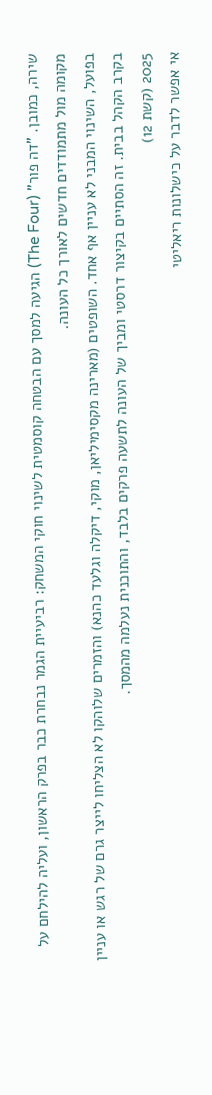שירה, כמובן. "דה פור" (The Four) הגיעה למסך עם הבטחה קוסמטית לשינוי חוקי המשחק: רביעיית הגמר נבחרת כבר בפרק הראשון, ועליה להילחם על מקומה מול מתמודדים חדשים לאורך כל העונה.
בפועל, השינוי המבני לא עניין אף אחד. השופטים (מארינה מקסימיליאן, מוקי, דיקלה וגלעד כהנא) והזמרים שלוהקו לא הצליחו לייצר גרם של רגש או עניין בקרב הקהל בבית. זה הסתיים בקיצור דרסטי ומביך של העונה לתשעה פרקים בלבד, והתוכנית נעלמה מהמסך.
2025 (קשת 12)
אי אפשר לדבר על כישלונות ריאליטי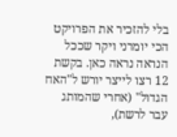בלי להזכיר את הפרויקט הכי יומרני ויקר שככל הנראה נראה כאן. בקשת 12 רצו לייצר יורש ל"האח הגדול" (אחרי שהמותג עבר לרשת),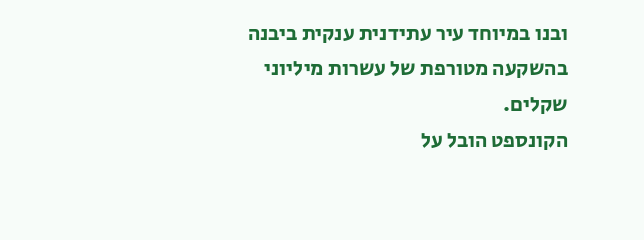ובנו במיוחד עיר עתידנית ענקית ביבנה בהשקעה מטורפת של עשרות מיליוני שקלים.
הקונספט הובל על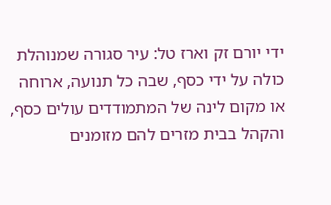ידי יורם זק וארז טל: עיר סגורה שמנוהלת כולה על ידי כסף, שבה כל תנועה, ארוחה או מקום לינה של המתמודדים עולים כסף, והקהל בבית מזרים להם מזומנים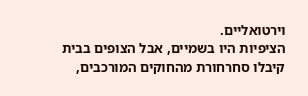וירטואליים.
הציפיות היו בשמיים, אבל הצופים בבית קיבלו סחרחורת מהחוקים המורכבים,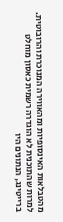מהטבלאות האינסופיות ומהאווירה המנוכרת והרובוטית. למרות שהתוכנית לא הוגדרה רשמית כאסון מוחלט ברייטינג, הנתונים היו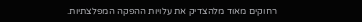רחוקים מאוד מלהצדיק את עלויות ההפקה המפלצתיות.